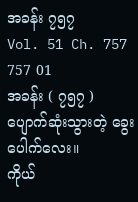အခန်း ၇၅၇
Vol. 51 Ch. 757
757 01
အခန်း ( ၇၅၇ ) ပျောက်ဆုံးသွားတဲ့ ခွေးပေါက်လေး။
ကိုယ်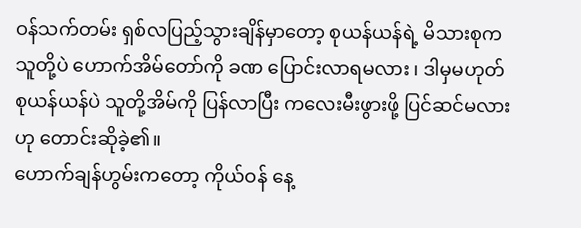ဝန်သက်တမ်း ရှစ်လပြည့်သွားချိန်မှာတော့ စုယန်ယန်ရဲ့ မိသားစုက သူတို့ပဲ ဟောက်အိမ်တော်ကို ခဏ ပြောင်းလာရမလား ၊ ဒါမှမဟုတ် စုယန်ယန်ပဲ သူတို့အိမ်ကို ပြန်လာပြီး ကလေးမီးဖွားဖို့ ပြင်ဆင်မလားဟု တောင်းဆိုခဲ့၏။
ဟောက်ချန်ဟွမ်းကတော့ ကိုယ်ဝန် နေ့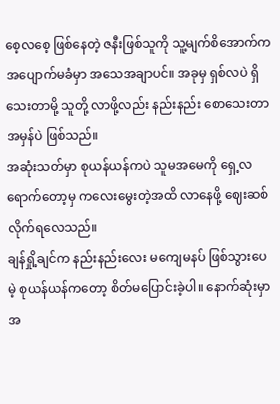စေ့လစေ့ ဖြစ်နေတဲ့ ဇနီးဖြစ်သူကို သူ့မျက်စိအောက်က အပျောက်မခံမှာ အသေအချာပင်။ အခုမှ ရှစ်လပဲ ရှိသေးတာမို့ သူတို့ လာဖို့လည်း နည်းနည်း စောသေးတာ အမှန်ပဲ ဖြစ်သည်။
အဆုံးသတ်မှာ စုယန်ယန်ကပဲ သူမအမေကို ရှေ့လ ရောက်တော့မှ ကလေးမွေးတဲ့အထိ လာနေဖို့ ဈေးဆစ်လိုက်ရလေသည်။
ချန်ရှို့ချင်က နည်းနည်းလေး မကျေမနပ် ဖြစ်သွားပေမဲ့ စုယန်ယန်ကတော့ စိတ်မပြောင်းခဲ့ပါ။ နောက်ဆုံးမှာ အ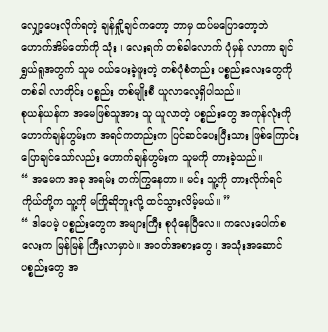လျှော့ပေးလိုက်ရတဲ့ ချန်ရှို့ချင်ကတော့ ဘာမှ ထပ်မပြောတော့ဘဲ ဟောက်အိမ်တော်ကို သုံး ၊ လေးရက် တစ်ခါလောက် ပုံမှန် လာကာ ချင်ရွှယ်ရူအတွက် သူမ ဝယ်ပေးခဲ့ဖူးတဲ့ တစ်ပုံစံတည်း ပစ္စည်းလေးတွေကို တစ်ခါ လာတိုင်း ပစ္စည်း တစ်မျိုးစီ ယူလာလေ့ရှိပါသည်။
စုယန်ယန်က အမေဖြစ်သူအား သူ ယူလာတဲ့ ပစ္စည်းတွေ အကုန်လုံးကို ဟောက်ချန်ဟွမ်းက အရင်ကတည်းက ပြင်ဆင်ပေးပြီးသား ဖြစ်ကြောင်း ပြောချင်သော်လည်း ဟောက်ချန်ဟွမ်းက သူမကို တားခဲ့သည်။
“ အမေက အခု အရမ်း တက်ကြွနေတာ။ မင်း သူ့ကို တားလိုက်ရင် ကိုယ်တို့က သူ့ကို မကြိုဆိုဘူးလို့ ထင်သွားလိမ့်မယ်။ ”
“ ဒါပေမဲ့ ပစ္စည်းတွေက အများကြီး စုပုံနေပြီလေ။ ကလေးပေါက်စလေးက မြန်မြန် ကြီးလာမှာပဲ။ အဝတ်အစားတွေ ၊ အသုံးအဆောင် ပစ္စည်းတွေ အ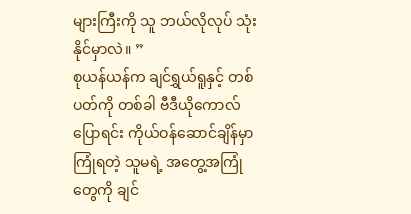များကြီးကို သူ ဘယ်လိုလုပ် သုံးနိုင်မှာလဲ။ ”
စုယန်ယန်က ချင်ရွှယ်ရူနှင့် တစ်ပတ်ကို တစ်ခါ ဗီဒီယိုကောလ် ပြောရင်း ကိုယ်ဝန်ဆောင်ချိန်မှာ ကြုံရတဲ့ သူမရဲ့ အတွေ့အကြုံတွေကို ချင်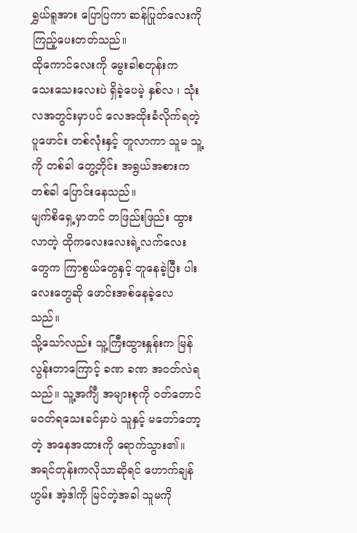ရွှယ်ရူအား ပြောပြကာ ဆန်ပြုတ်လေးကို ကြည့်ပေးတတ်သည်။
ထိုကောင်လေးကို မွေးခါစတုန်းက သေးသေးလေးပဲ ရှိခဲ့ပေမဲ့ နှစ်လ ၊ သုံးလအတွင်းမှာပင် လေအထိုးခံလိုက်ရတဲ့ ပူဖောင်း တစ်လုံးနှင့် တူလာကာ သူမ သူ့ကို တစ်ခါ တွေ့တိုင်း အရွယ်အစားက တစ်ခါ ပြောင်းနေသည်။
မျက်စိရှေ့မှာတင် တဖြည်းဖြည်း ထွားလာတဲ့ ထိုကလေးလေးရဲ့လက်လေးတွေက ကြာစွယ်တွေနှင့် တူနေခဲ့ပြီး ပါးလေးတွေဆို ဖောင်းအစ်နေခဲ့လေသည်။
သို့သော်လည်း သူ့ကြီးထွားနှုန်းက မြန်လွန်းတာကြောင့် ခဏ ခဏ အဝတ်လဲရသည်။ သူ့အင်္ကျီ အများစုကို ဝတ်တောင် မဝတ်ရသေးခင်မှာပဲ သူနှင့် မတော်တော့တဲ့ အနေအထားကို ရောက်သွား၏။
အရင်တုန်းကလိုသာဆိုရင် ဟောက်ချန်ဟွမ်း အဲ့ဒါကို မြင်တဲ့အခါ သူမကို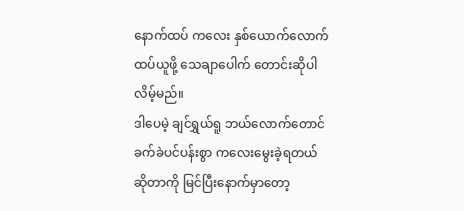နောက်ထပ် ကလေး နှစ်ယောက်လောက် ထပ်ယူဖို့ သေချာပေါက် တောင်းဆိုပါလိမ့်မည်။
ဒါပေမဲ့ ချင်ရွှယ်ရူ ဘယ်လောက်တောင် ခက်ခဲပင်ပန်းစွာ ကလေးမွေးခဲ့ရတယ် ဆိုတာကို မြင်ပြီးနောက်မှာတော့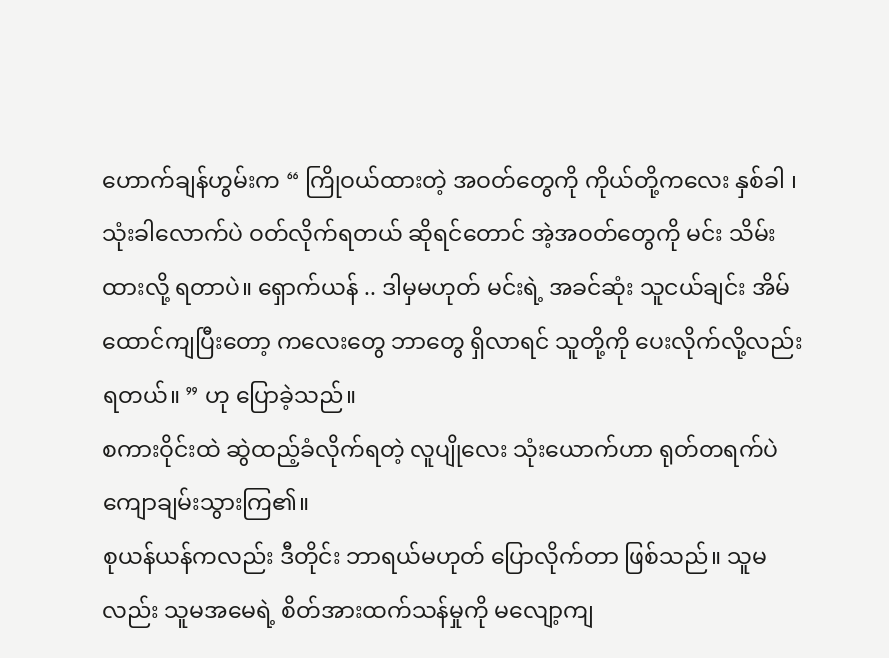ဟောက်ချန်ဟွမ်းက “ ကြိုဝယ်ထားတဲ့ အဝတ်တွေကို ကိုယ်တို့ကလေး နှစ်ခါ ၊ သုံးခါလောက်ပဲ ဝတ်လိုက်ရတယ် ဆိုရင်တောင် အဲ့အဝတ်တွေကို မင်း သိမ်းထားလို့ ရတာပဲ။ ရှောက်ယန် .. ဒါမှမဟုတ် မင်းရဲ့ အခင်ဆုံး သူငယ်ချင်း အိမ်ထောင်ကျပြီးတော့ ကလေးတွေ ဘာတွေ ရှိလာရင် သူတို့ကို ပေးလိုက်လို့လည်း ရတယ်။ ” ဟု ပြောခဲ့သည်။
စကားဝိုင်းထဲ ဆွဲထည့်ခံလိုက်ရတဲ့ လူပျိုလေး သုံးယောက်ဟာ ရုတ်တရက်ပဲ ကျောချမ်းသွားကြ၏။
စုယန်ယန်ကလည်း ဒီတိုင်း ဘာရယ်မဟုတ် ပြောလိုက်တာ ဖြစ်သည်။ သူမလည်း သူမအမေရဲ့ စိတ်အားထက်သန်မှုကို မလျော့ကျ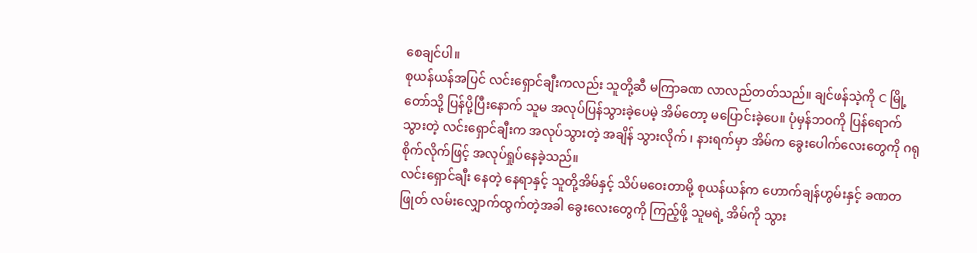စေချင်ပါ။
စုယန်ယန်အပြင် လင်းရှောင်ချီးကလည်း သူတို့ဆီ မကြာခဏ လာလည်တတ်သည်။ ချင်ဖန်သဲ့ကို C မြို့တော်သို့ ပြန်ပို့ပြီးနောက် သူမ အလုပ်ပြန်သွားခဲ့ပေမဲ့ အိမ်တော့ မပြောင်းခဲ့ပေ။ ပုံမှန်ဘဝကို ပြန်ရောက်သွားတဲ့ လင်းရှောင်ချီးက အလုပ်သွားတဲ့ အချိန် သွားလိုက် ၊ နားရက်မှာ အိမ်က ခွေးပေါက်လေးတွေကို ဂရုစိုက်လိုက်ဖြင့် အလုပ်ရှုပ်နေခဲ့သည်။
လင်းရှောင်ချီး နေတဲ့ နေရာနှင့် သူတို့အိမ်နှင့် သိပ်မဝေးတာမို့ စုယန်ယန်က ဟောက်ချန်ဟွမ်းနှင့် ခဏတဖြုတ် လမ်းလျှောက်ထွက်တဲ့အခါ ခွေးလေးတွေကို ကြည့်ဖို့ သူမရဲ့ အိမ်ကို သွား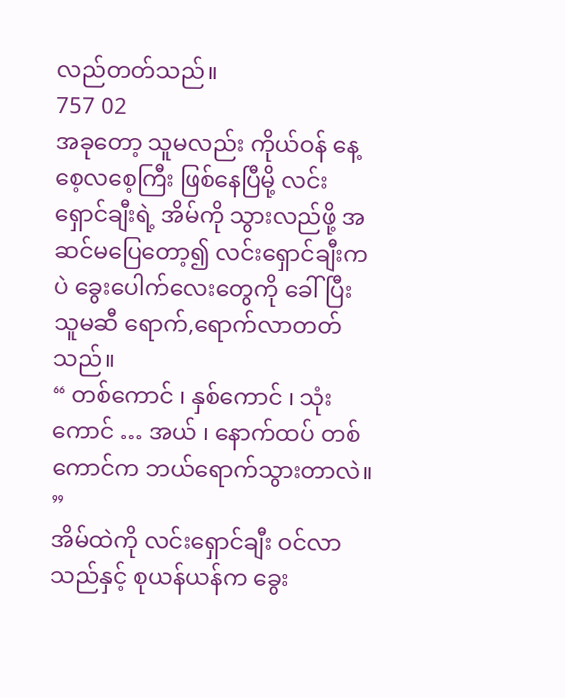လည်တတ်သည်။
757 02
အခုတော့ သူမလည်း ကိုယ်ဝန် နေ့စေ့လစေ့ကြီး ဖြစ်နေပြီမို့ လင်းရှောင်ချီးရဲ့ အိမ်ကို သွားလည်ဖို့ အဆင်မပြေတော့၍ လင်းရှောင်ချီးကပဲ ခွေးပေါက်လေးတွေကို ခေါ်ပြီး သူမဆီ ရောက်,ရောက်လာတတ်သည်။
“ တစ်ကောင် ၊ နှစ်ကောင် ၊ သုံးကောင် … အယ် ၊ နောက်ထပ် တစ်ကောင်က ဘယ်ရောက်သွားတာလဲ။ ”
အိမ်ထဲကို လင်းရှောင်ချီး ဝင်လာသည်နှင့် စုယန်ယန်က ခွေး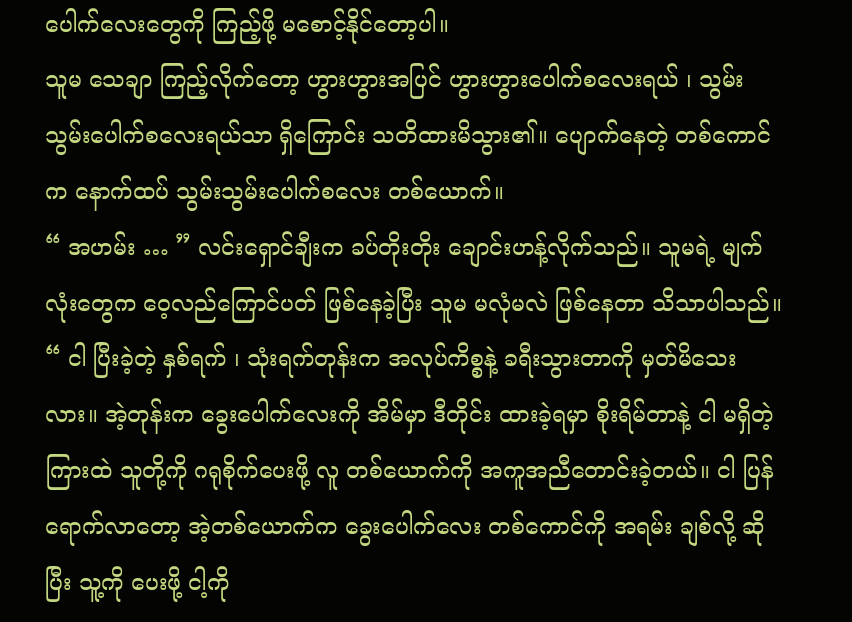ပေါက်လေးတွေကို ကြည့်ဖို့ မစောင့်နိုင်တော့ပါ။
သူမ သေချာ ကြည့်လိုက်တော့ ဟွားဟွားအပြင် ဟွားဟွားပေါက်စလေးရယ် ၊ သွမ်းသွမ်းပေါက်စလေးရယ်သာ ရှိကြောင်း သတိထားမိသွား၏။ ပျောက်နေတဲ့ တစ်ကောင်က နောက်ထပ် သွမ်းသွမ်းပေါက်စလေး တစ်ယောက်။
“ အဟမ်း … ” လင်းရှောင်ချီးက ခပ်တိုးတိုး ချောင်းဟန့်လိုက်သည်။ သူမရဲ့ မျက်လုံးတွေက ဝေ့လည်ကြောင်ပတ် ဖြစ်နေခဲ့ပြီး သူမ မလုံမလဲ ဖြစ်နေတာ သိသာပါသည်။
“ ငါ ပြီးခဲ့တဲ့ နှစ်ရက် ၊ သုံးရက်တုန်းက အလုပ်ကိစ္စနဲ့ ခရီးသွားတာကို မှတ်မိသေးလား။ အဲ့တုန်းက ခွေးပေါက်လေးကို အိမ်မှာ ဒီတိုင်း ထားခဲ့ရမှာ စိုးရိမ်တာနဲ့ ငါ မရှိတဲ့ကြားထဲ သူတို့ကို ဂရုစိုက်ပေးဖို့ လူ တစ်ယောက်ကို အကူအညီတောင်းခဲ့တယ်။ ငါ ပြန်ရောက်လာတော့ အဲ့တစ်ယောက်က ခွေးပေါက်လေး တစ်ကောင်ကို အရမ်း ချစ်လို့ ဆိုပြီး သူ့ကို ပေးဖို့ ငါ့ကို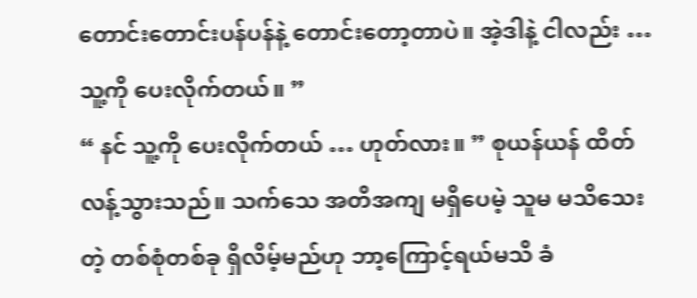တောင်းတောင်းပန်ပန်နဲ့ တောင်းတော့တာပဲ။ အဲ့ဒါနဲ့ ငါလည်း … သူ့ကို ပေးလိုက်တယ်။ ”
“ နင် သူ့ကို ပေးလိုက်တယ် … ဟုတ်လား။ ” စုယန်ယန် ထိတ်လန့်သွားသည်။ သက်သေ အတိအကျ မရှိပေမဲ့ သူမ မသိသေးတဲ့ တစ်စုံတစ်ခု ရှိလိမ့်မည်ဟု ဘာ့ကြောင့်ရယ်မသိ ခံ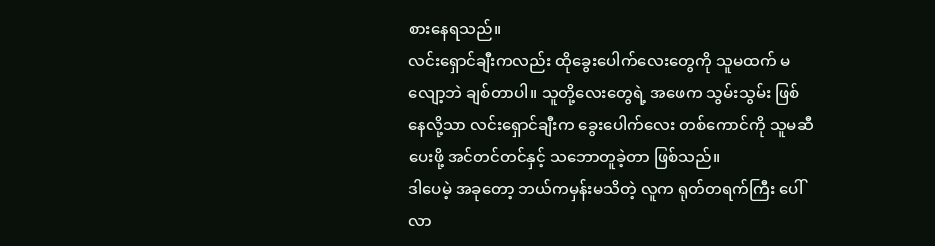စားနေရသည်။
လင်းရှောင်ချီးကလည်း ထိုခွေးပေါက်လေးတွေကို သူမထက် မလျော့ဘဲ ချစ်တာပါ။ သူတို့လေးတွေရဲ့ အဖေက သွမ်းသွမ်း ဖြစ်နေလို့သာ လင်းရှောင်ချီးက ခွေးပေါက်လေး တစ်ကောင်ကို သူမဆီ ပေးဖို့ အင်တင်တင်နှင့် သဘောတူခဲ့တာ ဖြစ်သည်။
ဒါပေမဲ့ အခုတော့ ဘယ်ကမှန်းမသိတဲ့ လူက ရုတ်တရက်ကြီး ပေါ်လာ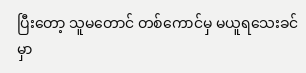ပြီးတော့ သူမတောင် တစ်ကောင်မှ မယူရသေးခင်မှာ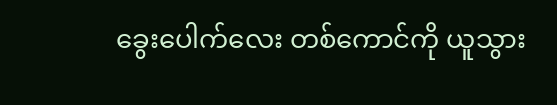ခွေးပေါက်လေး တစ်ကောင်ကို ယူသွား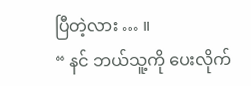ပြီတဲ့လား … ။
“ နင် ဘယ်သူ့ကို ပေးလိုက်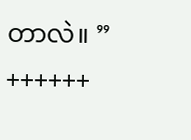တာလဲ။ ”
++++++